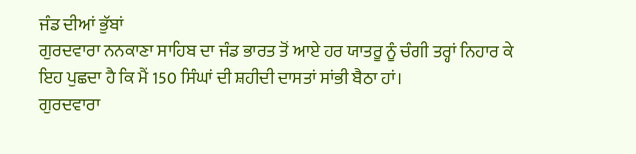ਜੰਡ ਦੀਆਂ ਭੁੱਬਾਂ
ਗੁਰਦਵਾਰਾ ਨਨਕਾਣਾ ਸਾਹਿਬ ਦਾ ਜੰਡ ਭਾਰਤ ਤੋਂ ਆਏ ਹਰ ਯਾਤਰੂ ਨੂੰ ਚੰਗੀ ਤਰ੍ਹਾਂ ਨਿਹਾਰ ਕੇ ਇਹ ਪੁਛਦਾ ਹੈ ਕਿ ਮੈਂ 150 ਸਿੰਘਾਂ ਦੀ ਸ਼ਹੀਦੀ ਦਾਸਤਾਂ ਸਾਂਭੀ ਬੈਠਾ ਹਾਂ।
ਗੁਰਦਵਾਰਾ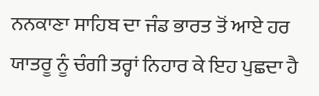ਨਨਕਾਣਾ ਸਾਹਿਬ ਦਾ ਜੰਡ ਭਾਰਤ ਤੋਂ ਆਏ ਹਰ ਯਾਤਰੂ ਨੂੰ ਚੰਗੀ ਤਰ੍ਹਾਂ ਨਿਹਾਰ ਕੇ ਇਹ ਪੁਛਦਾ ਹੈ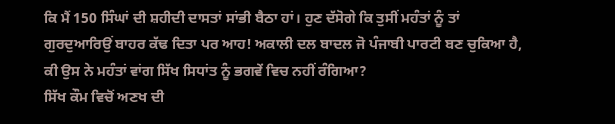ਕਿ ਮੈਂ 150 ਸਿੰਘਾਂ ਦੀ ਸ਼ਹੀਦੀ ਦਾਸਤਾਂ ਸਾਂਭੀ ਬੈਠਾ ਹਾਂ। ਹੁਣ ਦੱਸੋਗੇ ਕਿ ਤੁਸੀਂ ਮਹੰਤਾਂ ਨੂੰ ਤਾਂ ਗੁਰਦੁਆਰਿਉਂ ਬਾਹਰ ਕੱਢ ਦਿਤਾ ਪਰ ਆਹ! ਅਕਾਲੀ ਦਲ ਬਾਦਲ ਜੋ ਪੰਜਾਬੀ ਪਾਰਟੀ ਬਣ ਚੁਕਿਆ ਹੈ, ਕੀ ਉਸ ਨੇ ਮਹੰਤਾਂ ਵਾਂਗ ਸਿੱਖ ਸਿਧਾਂਤ ਨੂੰ ਭਗਵੇਂ ਵਿਚ ਨਹੀਂ ਰੰਗਿਆ?
ਸਿੱਖ ਕੌਮ ਵਿਚੋਂ ਅਣਖ ਦੀ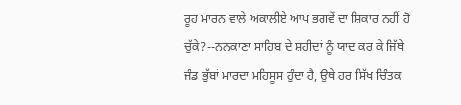ਰੂਹ ਮਾਰਨ ਵਾਲੇ ਅਕਾਲੀਏ ਆਪ ਭਗਵੇਂ ਦਾ ਸ਼ਿਕਾਰ ਨਹੀਂ ਹੋ ਚੁੱਕੇ?--ਨਨਕਾਣਾ ਸਾਹਿਬ ਦੇ ਸ਼ਹੀਦਾਂ ਨੂੰ ਯਾਦ ਕਰ ਕੇ ਜਿੱਥੇ ਜੰਡ ਭੁੱਬਾਂ ਮਾਰਦਾ ਮਹਿਸੂਸ ਹੁੰਦਾ ਹੈ, ਉਥੇ ਹਰ ਸਿੱਖ ਚਿੰਤਕ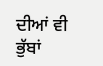ਦੀਆਂ ਵੀ ਭੁੱਬਾਂ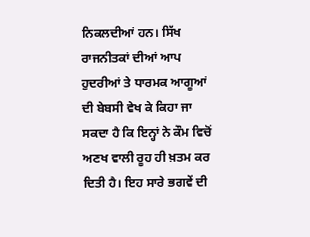ਨਿਕਲਦੀਆਂ ਹਨ। ਸਿੱਖ ਰਾਜਨੀਤਕਾਂ ਦੀਆਂ ਆਪ ਹੁਦਰੀਆਂ ਤੇ ਧਾਰਮਕ ਆਗੂਆਂ ਦੀ ਬੇਬਸੀ ਵੇਖ ਕੇ ਕਿਹਾ ਜਾ ਸਕਦਾ ਹੈ ਕਿ ਇਨ੍ਹਾਂ ਨੇ ਕੌਮ ਵਿਚੋਂ ਅਣਖ ਵਾਲੀ ਰੂਹ ਹੀ ਖ਼ਤਮ ਕਰ ਦਿਤੀ ਹੈ। ਇਹ ਸਾਰੇ ਭਗਵੇਂ ਦੀ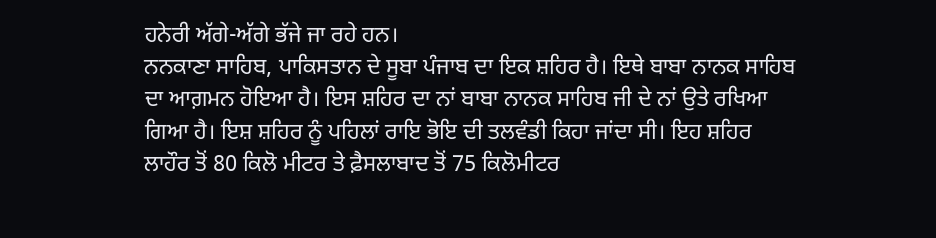ਹਨੇਰੀ ਅੱਗੇ-ਅੱਗੇ ਭੱਜੇ ਜਾ ਰਹੇ ਹਨ।
ਨਨਕਾਣਾ ਸਾਹਿਬ, ਪਾਕਿਸਤਾਨ ਦੇ ਸੂਬਾ ਪੰਜਾਬ ਦਾ ਇਕ ਸ਼ਹਿਰ ਹੈ। ਇਥੇ ਬਾਬਾ ਨਾਨਕ ਸਾਹਿਬ ਦਾ ਆਗ਼ਮਨ ਹੋਇਆ ਹੈ। ਇਸ ਸ਼ਹਿਰ ਦਾ ਨਾਂ ਬਾਬਾ ਨਾਨਕ ਸਾਹਿਬ ਜੀ ਦੇ ਨਾਂ ਉਤੇ ਰਖਿਆ ਗਿਆ ਹੈ। ਇਸ਼ ਸ਼ਹਿਰ ਨੂੰ ਪਹਿਲਾਂ ਰਾਇ ਭੋਇ ਦੀ ਤਲਵੰਡੀ ਕਿਹਾ ਜਾਂਦਾ ਸੀ। ਇਹ ਸ਼ਹਿਰ ਲਾਹੌਰ ਤੋਂ 80 ਕਿਲੋ ਮੀਟਰ ਤੇ ਫ਼ੈਸਲਾਬਾਦ ਤੋਂ 75 ਕਿਲੋਮੀਟਰ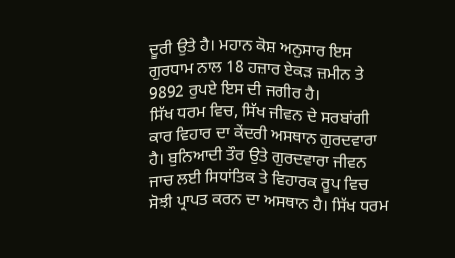ਦੂਰੀ ਉਤੇ ਹੈ। ਮਹਾਨ ਕੋਸ਼ ਅਨੁਸਾਰ ਇਸ ਗੁਰਧਾਮ ਨਾਲ 18 ਹਜ਼ਾਰ ਏਕੜ ਜ਼ਮੀਨ ਤੇ 9892 ਰੁਪਏ ਇਸ ਦੀ ਜਗੀਰ ਹੈ।
ਸਿੱਖ ਧਰਮ ਵਿਚ, ਸਿੱਖ ਜੀਵਨ ਦੇ ਸਰਬਾਂਗੀ ਕਾਰ ਵਿਹਾਰ ਦਾ ਕੇਂਦਰੀ ਅਸਥਾਨ ਗੁਰਦਵਾਰਾ ਹੈ। ਬੁਨਿਆਦੀ ਤੌਰ ਉਤੇ ਗੁਰਦਵਾਰਾ ਜੀਵਨ ਜਾਚ ਲਈ ਸਿਧਾਂਤਿਕ ਤੇ ਵਿਹਾਰਕ ਰੂਪ ਵਿਚ ਸੋਝੀ ਪ੍ਰਾਪਤ ਕਰਨ ਦਾ ਅਸਥਾਨ ਹੈ। ਸਿੱਖ ਧਰਮ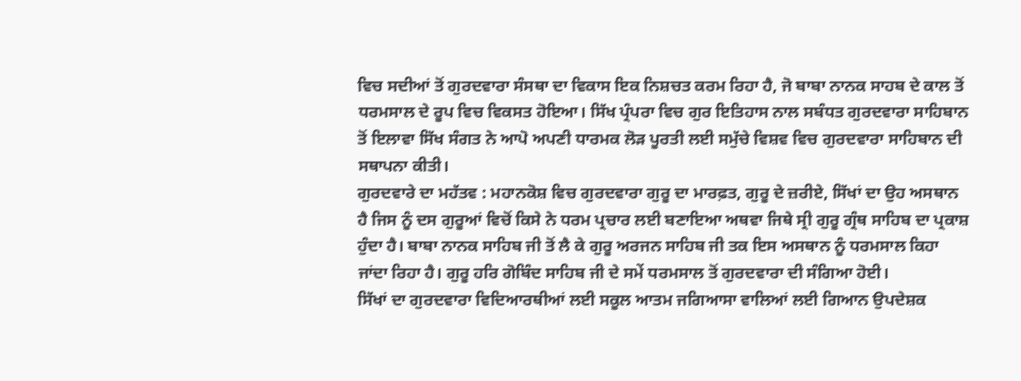ਵਿਚ ਸਦੀਆਂ ਤੋਂ ਗੁਰਦਵਾਰਾ ਸੰਸਥਾ ਦਾ ਵਿਕਾਸ ਇਕ ਨਿਸ਼ਚਤ ਕਰਮ ਰਿਹਾ ਹੈ, ਜੋ ਬਾਬਾ ਨਾਨਕ ਸਾਹਬ ਦੇ ਕਾਲ ਤੋਂ ਧਰਮਸਾਲ ਦੇ ਰੂਪ ਵਿਚ ਵਿਕਸਤ ਹੋਇਆ। ਸਿੱਖ ਪ੍ਰੰਪਰਾ ਵਿਚ ਗੁਰ ਇਤਿਹਾਸ ਨਾਲ ਸਬੰਧਤ ਗੁਰਦਵਾਰਾ ਸਾਹਿਬਾਨ ਤੋਂ ਇਲਾਵਾ ਸਿੱਖ ਸੰਗਤ ਨੇ ਆਪੋ ਅਪਣੀ ਧਾਰਮਕ ਲੋੜ ਪੂਰਤੀ ਲਈ ਸਮੁੱਚੇ ਵਿਸ਼ਵ ਵਿਚ ਗੁਰਦਵਾਰਾ ਸਾਹਿਬਾਨ ਦੀ ਸਥਾਪਨਾ ਕੀਤੀ।
ਗੁਰਦਵਾਰੇ ਦਾ ਮਹੱਤਵ : ਮਹਾਨਕੋਸ਼ ਵਿਚ ਗੁਰਦਵਾਰਾ ਗੁਰੂ ਦਾ ਮਾਰਫ਼ਤ, ਗੁਰੂ ਦੇ ਜ਼ਰੀਏ, ਸਿੱਖਾਂ ਦਾ ਉਹ ਅਸਥਾਨ ਹੈ ਜਿਸ ਨੂੰ ਦਸ ਗੁਰੂਆਂ ਵਿਚੋਂ ਕਿਸੇ ਨੇ ਧਰਮ ਪ੍ਰਚਾਰ ਲਈ ਬਣਾਇਆ ਅਥਵਾ ਜਿਥੇ ਸ੍ਰੀ ਗੁਰੂ ਗ੍ਰੰਥ ਸਾਹਿਬ ਦਾ ਪ੍ਰਕਾਸ਼ ਹੁੰਦਾ ਹੈ। ਬਾਬਾ ਨਾਨਕ ਸਾਹਿਬ ਜੀ ਤੋਂ ਲੈ ਕੇ ਗੁਰੂ ਅਰਜਨ ਸਾਹਿਬ ਜੀ ਤਕ ਇਸ ਅਸਥਾਨ ਨੂੰ ਧਰਮਸਾਲ ਕਿਹਾ ਜਾਂਦਾ ਰਿਹਾ ਹੈ। ਗੁਰੂ ਹਰਿ ਗੋਬਿੰਦ ਸਾਹਿਬ ਜੀ ਦੇ ਸਮੇਂ ਧਰਮਸਾਲ ਤੋਂ ਗੁਰਦਵਾਰਾ ਦੀ ਸੰਗਿਆ ਹੋਈ।
ਸਿੱਖਾਂ ਦਾ ਗੁਰਦਵਾਰਾ ਵਿਦਿਆਰਥੀਆਂ ਲਈ ਸਕੂਲ ਆਤਮ ਜਗਿਆਸਾ ਵਾਲਿਆਂ ਲਈ ਗਿਆਨ ਉਪਦੇਸ਼ਕ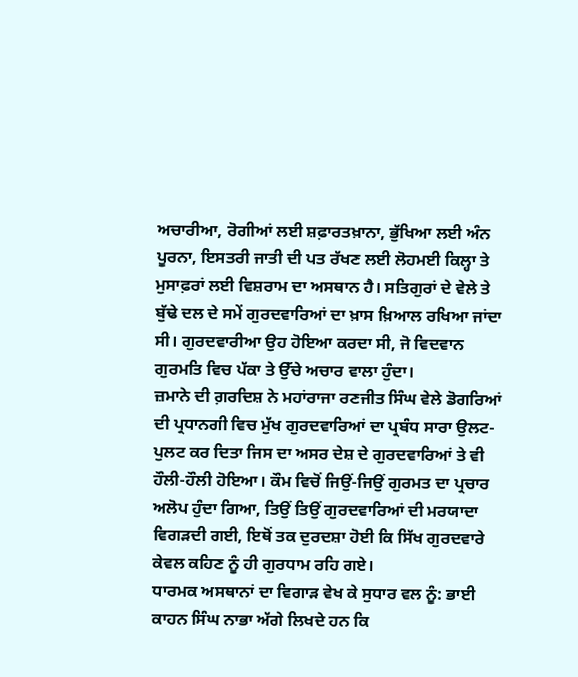ਅਚਾਰੀਆ, ਰੋਗੀਆਂ ਲਈ ਸ਼ਫ਼ਾਰਤਖ਼ਾਨਾ, ਭੁੱਖਿਆ ਲਈ ਅੰਨ ਪੂਰਨਾ, ਇਸਤਰੀ ਜਾਤੀ ਦੀ ਪਤ ਰੱਖਣ ਲਈ ਲੋਹਮਈ ਕਿਲ੍ਹਾ ਤੇ ਮੁਸਾਫ਼ਰਾਂ ਲਈ ਵਿਸ਼ਰਾਮ ਦਾ ਅਸਥਾਨ ਹੈ। ਸਤਿਗੁਰਾਂ ਦੇ ਵੇਲੇ ਤੇ ਬੁੱਢੇ ਦਲ ਦੇ ਸਮੇਂ ਗੁਰਦਵਾਰਿਆਂ ਦਾ ਖ਼ਾਸ ਖ਼ਿਆਲ ਰਖਿਆ ਜਾਂਦਾ ਸੀ। ਗੁਰਦਵਾਰੀਆ ਉਹ ਹੋਇਆ ਕਰਦਾ ਸੀ, ਜੋ ਵਿਦਵਾਨ ਗੁਰਮਤਿ ਵਿਚ ਪੱਕਾ ਤੇ ਉੱਚੇ ਅਚਾਰ ਵਾਲਾ ਹੁੰਦਾ।
ਜ਼ਮਾਨੇ ਦੀ ਗ਼ਰਦਿਸ਼ ਨੇ ਮਹਾਂਰਾਜਾ ਰਣਜੀਤ ਸਿੰਘ ਵੇਲੇ ਡੋਗਰਿਆਂ ਦੀ ਪ੍ਰਧਾਨਗੀ ਵਿਚ ਮੁੱਖ ਗੁਰਦਵਾਰਿਆਂ ਦਾ ਪ੍ਰਬੰਧ ਸਾਰਾ ਉਲਟ-ਪੁਲਟ ਕਰ ਦਿਤਾ ਜਿਸ ਦਾ ਅਸਰ ਦੇਸ਼ ਦੇ ਗੁਰਦਵਾਰਿਆਂ ਤੇ ਵੀ ਹੌਲੀ-ਹੌਲੀ ਹੋਇਆ। ਕੌਮ ਵਿਚੋਂ ਜਿਉਂ-ਜਿਉਂ ਗੁਰਮਤ ਦਾ ਪ੍ਰਚਾਰ ਅਲੋਪ ਹੁੰਦਾ ਗਿਆ, ਤਿਉਂ ਤਿਉਂ ਗੁਰਦਵਾਰਿਆਂ ਦੀ ਮਰਯਾਦਾ ਵਿਗੜਦੀ ਗਈ, ਇਥੋਂ ਤਕ ਦੁਰਦਸ਼ਾ ਹੋਈ ਕਿ ਸਿੱਖ ਗੁਰਦਵਾਰੇ ਕੇਵਲ ਕਹਿਣ ਨੂੰ ਹੀ ਗੁਰਧਾਮ ਰਹਿ ਗਏ।
ਧਾਰਮਕ ਅਸਥਾਨਾਂ ਦਾ ਵਿਗਾੜ ਵੇਖ ਕੇ ਸੁਧਾਰ ਵਲ ਨੂੰ: ਭਾਈ ਕਾਹਨ ਸਿੰਘ ਨਾਭਾ ਅੱਗੇ ਲਿਖਦੇ ਹਨ ਕਿ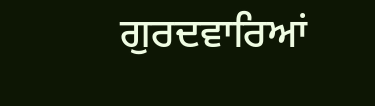ਗੁਰਦਵਾਰਿਆਂ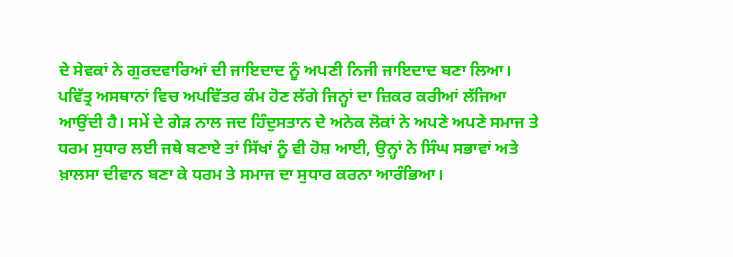ਦੇ ਸੇਵਕਾਂ ਨੇ ਗੁਰਦਵਾਰਿਆਂ ਦੀ ਜਾਇਦਾਦ ਨੂੰ ਅਪਣੀ ਨਿਜੀ ਜਾਇਦਾਦ ਬਣਾ ਲਿਆ। ਪਵਿੱਤ੍ਰ ਅਸਥਾਨਾਂ ਵਿਚ ਅਪਵਿੱਤਰ ਕੰਮ ਹੋਣ ਲੱਗੇ ਜਿਨ੍ਹਾਂ ਦਾ ਜ਼ਿਕਰ ਕਰੀਆਂ ਲੱਜਿਆ ਆਉਂਦੀ ਹੈ। ਸਮੇਂ ਦੇ ਗੇੜ ਨਾਲ ਜਦ ਹਿੰਦੁਸਤਾਨ ਦੇ ਅਨੇਕ ਲੋਕਾਂ ਨੇ ਅਪਣੇ ਅਪਣੇ ਸਮਾਜ ਤੇ ਧਰਮ ਸੁਧਾਰ ਲਈ ਜਥੇ ਬਣਾਏ ਤਾਂ ਸਿੱਖਾਂ ਨੂੰ ਵੀ ਹੋਸ਼ ਆਈ, ਉਨ੍ਹਾਂ ਨੇ ਸਿੰਘ ਸਭਾਵਾਂ ਅਤੇ ਖ਼ਾਲਸਾ ਦੀਵਾਨ ਬਣਾ ਕੇ ਧਰਮ ਤੇ ਸਮਾਜ ਦਾ ਸੁਧਾਰ ਕਰਨਾ ਆਰੰਭਿਆ।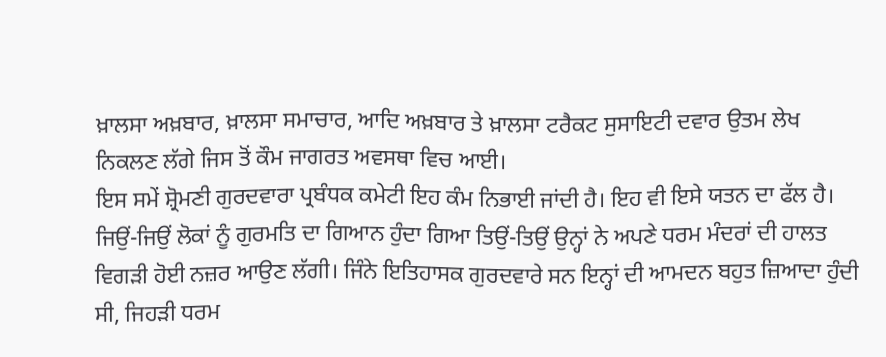ਖ਼ਾਲਸਾ ਅਖ਼ਬਾਰ, ਖ਼ਾਲਸਾ ਸਮਾਚਾਰ, ਆਦਿ ਅਖ਼ਬਾਰ ਤੇ ਖ਼ਾਲਸਾ ਟਰੈਕਟ ਸੁਸਾਇਟੀ ਦਵਾਰ ਉਤਮ ਲੇਖ ਨਿਕਲਣ ਲੱਗੇ ਜਿਸ ਤੋਂ ਕੌਮ ਜਾਗਰਤ ਅਵਸਥਾ ਵਿਚ ਆਈ।
ਇਸ ਸਮੇਂ ਸ਼੍ਰੋਮਣੀ ਗੁਰਦਵਾਰਾ ਪ੍ਰਬੰਧਕ ਕਮੇਟੀ ਇਹ ਕੰਮ ਨਿਭਾਈ ਜਾਂਦੀ ਹੈ। ਇਹ ਵੀ ਇਸੇ ਯਤਨ ਦਾ ਫੱਲ ਹੈ। ਜਿਉਂ-ਜਿਉਂ ਲੋਕਾਂ ਨੂੰ ਗੁਰਮਤਿ ਦਾ ਗਿਆਨ ਹੁੰਦਾ ਗਿਆ ਤਿਉਂ-ਤਿਉਂ ਉਨ੍ਹਾਂ ਨੇ ਅਪਣੇ ਧਰਮ ਮੰਦਰਾਂ ਦੀ ਹਾਲਤ ਵਿਗੜੀ ਹੋਈ ਨਜ਼ਰ ਆਉਣ ਲੱਗੀ। ਜਿੰਨੇ ਇਤਿਹਾਸਕ ਗੁਰਦਵਾਰੇ ਸਨ ਇਨ੍ਹਾਂ ਦੀ ਆਮਦਨ ਬਹੁਤ ਜ਼ਿਆਦਾ ਹੁੰਦੀ ਸੀ, ਜਿਹੜੀ ਧਰਮ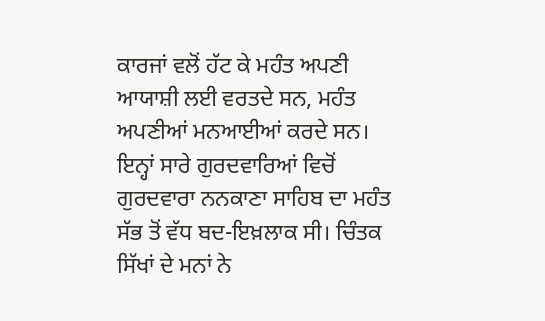ਕਾਰਜਾਂ ਵਲੋਂ ਹੱਟ ਕੇ ਮਹੰਤ ਅਪਣੀ ਆਯਾਸ਼ੀ ਲਈ ਵਰਤਦੇ ਸਨ, ਮਹੰਤ ਅਪਣੀਆਂ ਮਨਆਈਆਂ ਕਰਦੇ ਸਨ। ਇਨ੍ਹਾਂ ਸਾਰੇ ਗੁਰਦਵਾਰਿਆਂ ਵਿਚੋਂ ਗੁਰਦਵਾਰਾ ਨਨਕਾਣਾ ਸਾਹਿਬ ਦਾ ਮਹੰਤ ਸੱਭ ਤੋਂ ਵੱਧ ਬਦ-ਇਖ਼ਲਾਕ ਸੀ। ਚਿੰਤਕ ਸਿੱਖਾਂ ਦੇ ਮਨਾਂ ਨੇ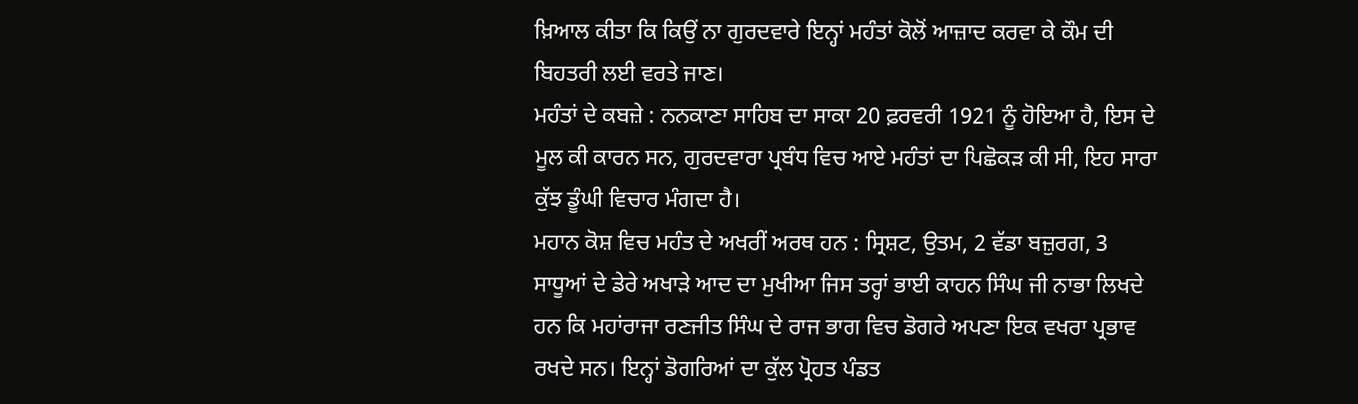ਖ਼ਿਆਲ ਕੀਤਾ ਕਿ ਕਿਉਂ ਨਾ ਗੁਰਦਵਾਰੇ ਇਨ੍ਹਾਂ ਮਹੰਤਾਂ ਕੋਲੋਂ ਆਜ਼ਾਦ ਕਰਵਾ ਕੇ ਕੌਮ ਦੀ ਬਿਹਤਰੀ ਲਈ ਵਰਤੇ ਜਾਣ।
ਮਹੰਤਾਂ ਦੇ ਕਬਜ਼ੇ : ਨਨਕਾਣਾ ਸਾਹਿਬ ਦਾ ਸਾਕਾ 20 ਫ਼ਰਵਰੀ 1921 ਨੂੰ ਹੋਇਆ ਹੈ, ਇਸ ਦੇ ਮੂਲ ਕੀ ਕਾਰਨ ਸਨ, ਗੁਰਦਵਾਰਾ ਪ੍ਰਬੰਧ ਵਿਚ ਆਏ ਮਹੰਤਾਂ ਦਾ ਪਿਛੋਕੜ ਕੀ ਸੀ, ਇਹ ਸਾਰਾ ਕੁੱਝ ਡੂੰਘੀ ਵਿਚਾਰ ਮੰਗਦਾ ਹੈ।
ਮਹਾਨ ਕੋਸ਼ ਵਿਚ ਮਹੰਤ ਦੇ ਅਖਰੀਂ ਅਰਥ ਹਨ : ਸ੍ਰਿਸ਼ਟ, ਉਤਮ, 2 ਵੱਡਾ ਬਜ਼ੁਰਗ, 3 ਸਾਧੂਆਂ ਦੇ ਡੇਰੇ ਅਖਾੜੇ ਆਦ ਦਾ ਮੁਖੀਆ ਜਿਸ ਤਰ੍ਹਾਂ ਭਾਈ ਕਾਹਨ ਸਿੰਘ ਜੀ ਨਾਭਾ ਲਿਖਦੇ ਹਨ ਕਿ ਮਹਾਂਰਾਜਾ ਰਣਜੀਤ ਸਿੰਘ ਦੇ ਰਾਜ ਭਾਗ ਵਿਚ ਡੋਗਰੇ ਅਪਣਾ ਇਕ ਵਖਰਾ ਪ੍ਰਭਾਵ ਰਖਦੇ ਸਨ। ਇਨ੍ਹਾਂ ਡੋਗਰਿਆਂ ਦਾ ਕੁੱਲ ਪ੍ਰੋਹਤ ਪੰਡਤ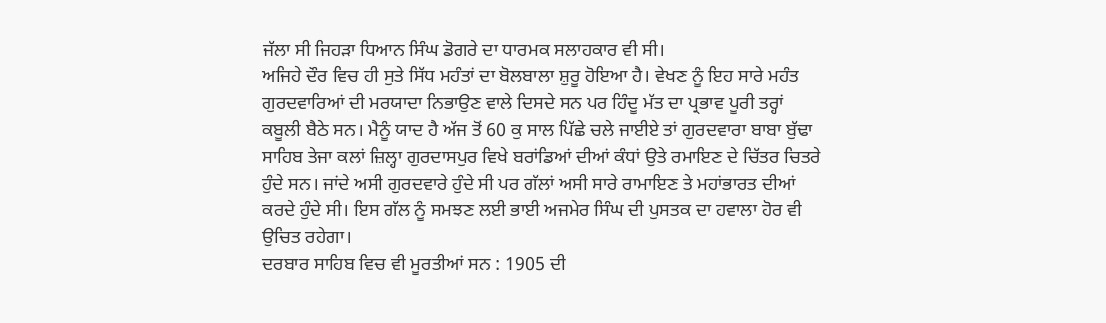ਜੱਲਾ ਸੀ ਜਿਹੜਾ ਧਿਆਨ ਸਿੰਘ ਡੋਗਰੇ ਦਾ ਧਾਰਮਕ ਸਲਾਹਕਾਰ ਵੀ ਸੀ।
ਅਜਿਹੇ ਦੌਰ ਵਿਚ ਹੀ ਸੁਤੇ ਸਿੱਧ ਮਹੰਤਾਂ ਦਾ ਬੋਲਬਾਲਾ ਸ਼ੁਰੂ ਹੋਇਆ ਹੈ। ਵੇਖਣ ਨੂੰ ਇਹ ਸਾਰੇ ਮਹੰਤ ਗੁਰਦਵਾਰਿਆਂ ਦੀ ਮਰਯਾਦਾ ਨਿਭਾਉਣ ਵਾਲੇ ਦਿਸਦੇ ਸਨ ਪਰ ਹਿੰਦੂ ਮੱਤ ਦਾ ਪ੍ਰਭਾਵ ਪੂਰੀ ਤਰ੍ਹਾਂ ਕਬੂਲੀ ਬੈਠੇ ਸਨ। ਮੈਨੂੰ ਯਾਦ ਹੈ ਅੱਜ ਤੋਂ 60 ਕੁ ਸਾਲ ਪਿੱਛੇ ਚਲੇ ਜਾਈਏ ਤਾਂ ਗੁਰਦਵਾਰਾ ਬਾਬਾ ਬੁੱਢਾ ਸਾਹਿਬ ਤੇਜਾ ਕਲਾਂ ਜ਼ਿਲ੍ਹਾ ਗੁਰਦਾਸਪੁਰ ਵਿਖੇ ਬਰਾਂਡਿਆਂ ਦੀਆਂ ਕੰਧਾਂ ਉਤੇ ਰਮਾਇਣ ਦੇ ਚਿੱਤਰ ਚਿਤਰੇ ਹੁੰਦੇ ਸਨ। ਜਾਂਦੇ ਅਸੀ ਗੁਰਦਵਾਰੇ ਹੁੰਦੇ ਸੀ ਪਰ ਗੱਲਾਂ ਅਸੀ ਸਾਰੇ ਰਾਮਾਇਣ ਤੇ ਮਹਾਂਭਾਰਤ ਦੀਆਂ ਕਰਦੇ ਹੁੰਦੇ ਸੀ। ਇਸ ਗੱਲ ਨੂੰ ਸਮਝਣ ਲਈ ਭਾਈ ਅਜਮੇਰ ਸਿੰਘ ਦੀ ਪੁਸਤਕ ਦਾ ਹਵਾਲਾ ਹੋਰ ਵੀ ਉਚਿਤ ਰਹੇਗਾ।
ਦਰਬਾਰ ਸਾਹਿਬ ਵਿਚ ਵੀ ਮੂਰਤੀਆਂ ਸਨ : 1905 ਦੀ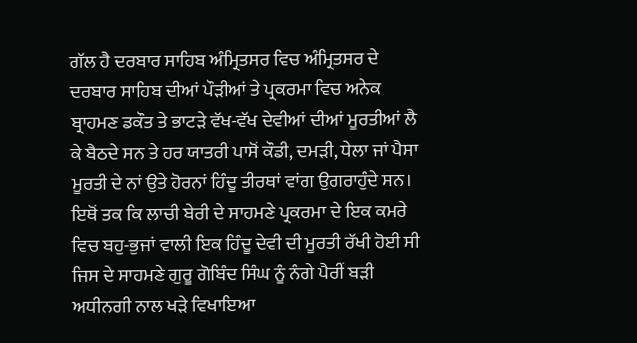ਗੱਲ ਹੈ ਦਰਬਾਰ ਸਾਹਿਬ ਅੰਮ੍ਰਿਤਸਰ ਵਿਚ ਅੰਮ੍ਰਿਤਸਰ ਦੇ ਦਰਬਾਰ ਸਾਹਿਬ ਦੀਆਂ ਪੌੜੀਆਂ ਤੇ ਪ੍ਰਕਰਮਾ ਵਿਚ ਅਨੇਕ ਬ੍ਰਾਹਮਣ ਡਕੌਤ ਤੇ ਭਾਟੜੇ ਵੱਖ-ਵੱਖ ਦੇਵੀਆਂ ਦੀਆਂ ਮੂਰਤੀਆਂ ਲੈ ਕੇ ਬੈਠਦੇ ਸਨ ਤੇ ਹਰ ਯਾਤਰੀ ਪਾਸੋਂ ਕੌਡੀ, ਦਮੜੀ, ਧੇਲਾ ਜਾਂ ਪੈਸਾ ਮੂਰਤੀ ਦੇ ਨਾਂ ਉਤੇ ਹੋਰਨਾਂ ਹਿੰਦੂ ਤੀਰਥਾਂ ਵਾਂਗ ਉਗਰਾਹੁੰਦੇ ਸਨ।
ਇਥੋਂ ਤਕ ਕਿ ਲਾਚੀ ਬੇਰੀ ਦੇ ਸਾਹਮਣੇ ਪ੍ਰਕਰਮਾ ਦੇ ਇਕ ਕਮਰੇ ਵਿਚ ਬਹੁ-ਭੁਜਾਂ ਵਾਲੀ ਇਕ ਹਿੰਦੂ ਦੇਵੀ ਦੀ ਮੂਰਤੀ ਰੱਖੀ ਹੋਈ ਸੀ ਜਿਸ ਦੇ ਸਾਹਮਣੇ ਗੁਰੂ ਗੋਬਿੰਦ ਸਿੰਘ ਨੂੰ ਨੰਗੇ ਪੈਰੀਂ ਬੜੀ ਅਧੀਨਗੀ ਨਾਲ ਖੜੇ ਵਿਖਾਇਆ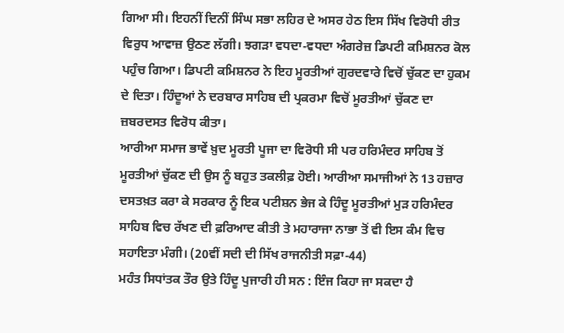ਗਿਆ ਸੀ। ਇਹਨੀਂ ਦਿਨੀਂ ਸਿੰਘ ਸਭਾ ਲਹਿਰ ਦੇ ਅਸਰ ਹੇਠ ਇਸ ਸਿੱਖ ਵਿਰੋਧੀ ਰੀਤ ਵਿਰੁਧ ਆਵਾਜ਼ ਉਠਣ ਲੱਗੀ। ਝਗੜਾ ਵਧਦਾ-ਵਧਦਾ ਅੰਗਰੇਜ਼ ਡਿਪਟੀ ਕਮਿਸ਼ਨਰ ਕੋਲ ਪਹੁੰਚ ਗਿਆ। ਡਿਪਟੀ ਕਮਿਸ਼ਨਰ ਨੇ ਇਹ ਮੂਰਤੀਆਂ ਗੁਰਦਵਾਰੇ ਵਿਚੋਂ ਚੁੱਕਣ ਦਾ ਹੁਕਮ ਦੇ ਦਿਤਾ। ਹਿੰਦੂਆਂ ਨੇ ਦਰਬਾਰ ਸਾਹਿਬ ਦੀ ਪ੍ਰਕਰਮਾ ਵਿਚੋਂ ਮੂਰਤੀਆਂ ਚੁੱਕਣ ਦਾ ਜ਼ਬਰਦਸਤ ਵਿਰੋਧ ਕੀਤਾ।
ਆਰੀਆ ਸਮਾਜ ਭਾਵੇਂ ਖ਼ੁਦ ਮੂਰਤੀ ਪੂਜਾ ਦਾ ਵਿਰੋਧੀ ਸੀ ਪਰ ਹਰਿਮੰਦਰ ਸਾਹਿਬ ਤੋਂ ਮੂਰਤੀਆਂ ਚੁੱਕਣ ਦੀ ਉਸ ਨੂੰ ਬਹੁਤ ਤਕਲੀਫ਼ ਹੋਈ। ਆਰੀਆ ਸਮਾਜੀਆਂ ਨੇ 13 ਹਜ਼ਾਰ ਦਸਤਖ਼ਤ ਕਰਾ ਕੇ ਸਰਕਾਰ ਨੂੰ ਇਕ ਪਟੀਸ਼ਨ ਭੇਜ ਕੇ ਹਿੰਦੂ ਮੂਰਤੀਆਂ ਮੁੜ ਹਰਿਮੰਦਰ ਸਾਹਿਬ ਵਿਚ ਰੱਖਣ ਦੀ ਫ਼ਰਿਆਦ ਕੀਤੀ ਤੇ ਮਹਾਰਾਜਾ ਨਾਭਾ ਤੋਂ ਵੀ ਇਸ ਕੰਮ ਵਿਚ ਸਹਾਇਤਾ ਮੰਗੀ। (20ਵੀਂ ਸਦੀ ਦੀ ਸਿੱਖ ਰਾਜਨੀਤੀ ਸਫ਼ਾ-44)
ਮਹੰਤ ਸਿਧਾਂਤਕ ਤੌਰ ਉਤੇ ਹਿੰਦੂ ਪੁਜਾਰੀ ਹੀ ਸਨ : ਇੰਜ ਕਿਹਾ ਜਾ ਸਕਦਾ ਹੈ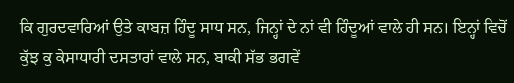ਕਿ ਗੁਰਦਵਾਰਿਆਂ ਉਤੇ ਕਾਬਜ਼ ਹਿੰਦੂ ਸਾਧ ਸਨ, ਜਿਨ੍ਹਾਂ ਦੇ ਨਾਂ ਵੀ ਹਿੰਦੂਆਂ ਵਾਲੇ ਹੀ ਸਨ। ਇਨ੍ਹਾਂ ਵਿਚੋਂ ਕੁੱਝ ਕੁ ਕੇਸਾਧਾਰੀ ਦਸਤਾਰਾਂ ਵਾਲੇ ਸਨ, ਬਾਕੀ ਸੱਭ ਭਗਵੇਂ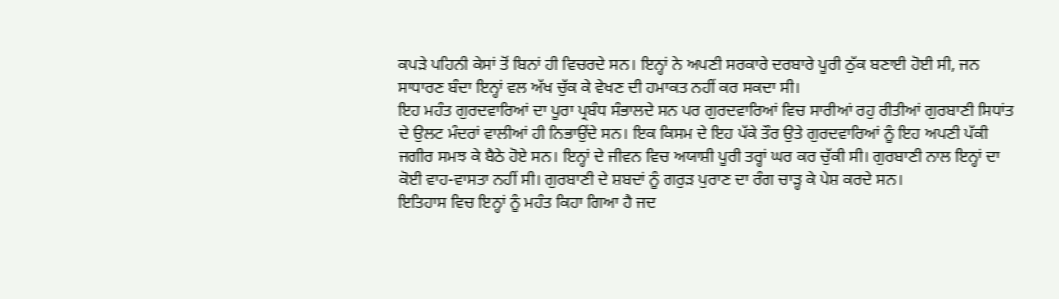ਕਪੜੇ ਪਹਿਨੀ ਕੇਸਾਂ ਤੋਂ ਬਿਨਾਂ ਹੀ ਵਿਚਰਦੇ ਸਨ। ਇਨ੍ਹਾਂ ਨੇ ਅਪਣੀ ਸਰਕਾਰੇ ਦਰਬਾਰੇ ਪੂਰੀ ਠੁੱਕ ਬਣਾਈ ਹੋਈ ਸੀ, ਜਨ ਸਾਧਾਰਣ ਬੰਦਾ ਇਨ੍ਹਾਂ ਵਲ ਅੱਖ ਚੁੱਕ ਕੇ ਵੇਖਣ ਦੀ ਹਮਾਕਤ ਨਹੀਂ ਕਰ ਸਕਦਾ ਸੀ।
ਇਹ ਮਹੰਤ ਗੁਰਦਵਾਰਿਆਂ ਦਾ ਪੂਰਾ ਪ੍ਰਬੰਧ ਸੰਭਾਲਦੇ ਸਨ ਪਰ ਗੁਰਦਵਾਰਿਆਂ ਵਿਚ ਸਾਰੀਆਂ ਰਹੁ ਰੀਤੀਆਂ ਗੁਰਬਾਣੀ ਸਿਧਾਂਤ ਦੇ ਉਲਟ ਮੰਦਰਾਂ ਵਾਲੀਆਂ ਹੀ ਨਿਭਾਉਂਦੇ ਸਨ। ਇਕ ਕਿਸਮ ਦੇ ਇਹ ਪੱਕੇ ਤੌਰ ਉਤੇ ਗੁਰਦਵਾਰਿਆਂ ਨੂੰ ਇਹ ਅਪਣੀ ਪੱਕੀ ਜਗੀਰ ਸਮਝ ਕੇ ਬੈਠੇ ਹੋਏ ਸਨ। ਇਨ੍ਹਾਂ ਦੇ ਜੀਵਨ ਵਿਚ ਅਯਾਸ਼ੀ ਪੂਰੀ ਤਰ੍ਹਾਂ ਘਰ ਕਰ ਚੁੱਕੀ ਸੀ। ਗੁਰਬਾਣੀ ਨਾਲ ਇਨ੍ਹਾਂ ਦਾ ਕੋਈ ਵਾਹ-ਵਾਸਤਾ ਨਹੀਂ ਸੀ। ਗੁਰਬਾਣੀ ਦੇ ਸ਼ਬਦਾਂ ਨੂੰ ਗਰੁੜ ਪੁਰਾਣ ਦਾ ਰੰਗ ਚਾੜ੍ਹ ਕੇ ਪੇਸ਼ ਕਰਦੇ ਸਨ।
ਇਤਿਹਾਸ ਵਿਚ ਇਨ੍ਹਾਂ ਨੂੰ ਮਹੰਤ ਕਿਹਾ ਗਿਆ ਹੈ ਜਦ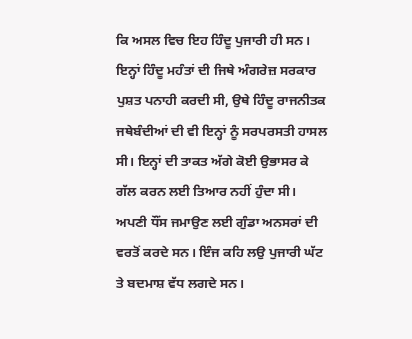ਕਿ ਅਸਲ ਵਿਚ ਇਹ ਹਿੰਦੂ ਪੁਜਾਰੀ ਹੀ ਸਨ। ਇਨ੍ਹਾਂ ਹਿੰਦੂ ਮਹੰਤਾਂ ਦੀ ਜਿਥੇ ਅੰਗਰੇਜ਼ ਸਰਕਾਰ ਪੁਸ਼ਤ ਪਨਾਹੀ ਕਰਦੀ ਸੀ, ਉਥੇ ਹਿੰਦੂ ਰਾਜਨੀਤਕ ਜਥੇਬੰਦੀਆਂ ਦੀ ਵੀ ਇਨ੍ਹਾਂ ਨੂੰ ਸਰਪਰਸਤੀ ਹਾਸਲ ਸੀ। ਇਨ੍ਹਾਂ ਦੀ ਤਾਕਤ ਅੱਗੇ ਕੋਈ ਉਭਾਸਰ ਕੇ ਗੱਲ ਕਰਨ ਲਈ ਤਿਆਰ ਨਹੀਂ ਹੁੰਦਾ ਸੀ। ਅਪਣੀ ਧੌਂਸ ਜਮਾਉਣ ਲਈ ਗੁੰਡਾ ਅਨਸਰਾਂ ਦੀ ਵਰਤੋਂ ਕਰਦੇ ਸਨ। ਇੰਜ ਕਹਿ ਲਉ ਪੁਜਾਰੀ ਘੱਟ ਤੇ ਬਦਮਾਸ਼ ਵੱਧ ਲਗਦੇ ਸਨ।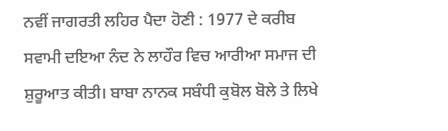ਨਵੀਂ ਜਾਗਰਤੀ ਲਹਿਰ ਪੈਦਾ ਹੋਣੀ : 1977 ਦੇ ਕਰੀਬ ਸਵਾਮੀ ਦਇਆ ਨੰਦ ਨੇ ਲਾਹੌਰ ਵਿਚ ਆਰੀਆ ਸਮਾਜ ਦੀ ਸ਼ੁਰੂਆਤ ਕੀਤੀ। ਬਾਬਾ ਨਾਨਕ ਸਬੰਧੀ ਕੁਬੋਲ ਬੋਲੇ ਤੇ ਲਿਖੇ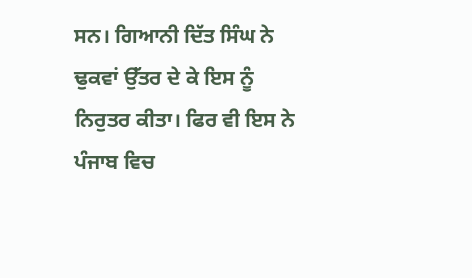ਸਨ। ਗਿਆਨੀ ਦਿੱਤ ਸਿੰਘ ਨੇ ਢੁਕਵਾਂ ਉੱਤਰ ਦੇ ਕੇ ਇਸ ਨੂੰ ਨਿਰੁਤਰ ਕੀਤਾ। ਫਿਰ ਵੀ ਇਸ ਨੇ ਪੰਜਾਬ ਵਿਚ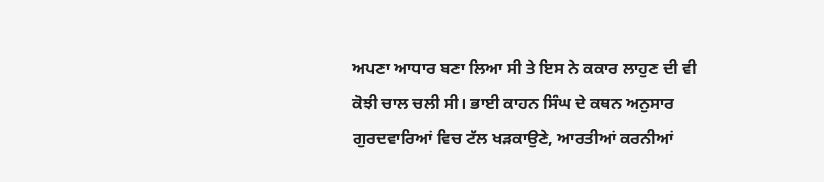ਅਪਣਾ ਆਧਾਰ ਬਣਾ ਲਿਆ ਸੀ ਤੇ ਇਸ ਨੇ ਕਕਾਰ ਲਾਹੁਣ ਦੀ ਵੀ ਕੋਝੀ ਚਾਲ ਚਲੀ ਸੀ। ਭਾਈ ਕਾਹਨ ਸਿੰਘ ਦੇ ਕਥਨ ਅਨੁਸਾਰ ਗੁਰਦਵਾਰਿਆਂ ਵਿਚ ਟੱਲ ਖੜਕਾਉਣੇ, ਆਰਤੀਆਂ ਕਰਨੀਆਂ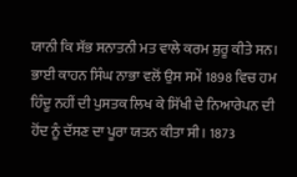ਯਾਨੀ ਕਿ ਸੱਭ ਸਨਾਤਨੀ ਮਤ ਵਾਲੇ ਕਰਮ ਸ਼ੁਰੂ ਕੀਤੇ ਸਨ।
ਭਾਈ ਕਾਹਨ ਸਿੰਘ ਨਾਭਾ ਵਲੋਂ ਉਸ ਸਮੇਂ 1898 ਵਿਚ ਹਮ ਹਿੰਦੂ ਨਹੀਂ ਦੀ ਪੁਸਤਕ ਲਿਖ ਕੇ ਸਿੱਖੀ ਦੇ ਨਿਆਰੇਪਨ ਦੀ ਹੋਂਦ ਨੂੰ ਦੱਸਣ ਦਾ ਪੂਰਾ ਯਤਨ ਕੀਤਾ ਸੀ। 1873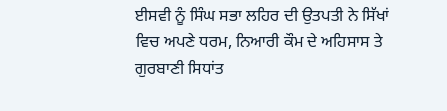ਈਸਵੀ ਨੂੰ ਸਿੰਘ ਸਭਾ ਲਹਿਰ ਦੀ ਉਤਪਤੀ ਨੇ ਸਿੱਖਾਂ ਵਿਚ ਅਪਣੇ ਧਰਮ, ਨਿਆਰੀ ਕੌਮ ਦੇ ਅਹਿਸਾਸ ਤੇ ਗੁਰਬਾਣੀ ਸਿਧਾਂਤ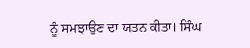ਨੂੰ ਸਮਝਾਉਣ ਦਾ ਯਤਨ ਕੀਤਾ। ਸਿੰਘ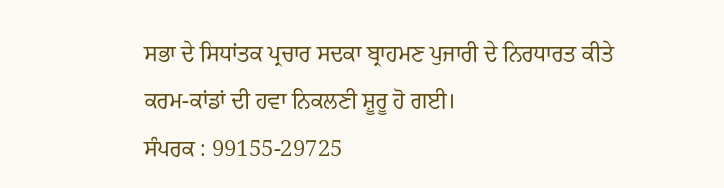ਸਭਾ ਦੇ ਸਿਧਾਂਤਕ ਪ੍ਰਚਾਰ ਸਦਕਾ ਬ੍ਰਾਹਮਣ ਪੁਜਾਰੀ ਦੇ ਨਿਰਧਾਰਤ ਕੀਤੇ ਕਰਮ-ਕਾਂਡਾਂ ਦੀ ਹਵਾ ਨਿਕਲਣੀ ਸ਼ੂਰੂ ਹੋ ਗਈ।
ਸੰਪਰਕ : 99155-29725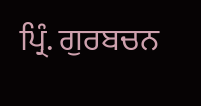ਪ੍ਰਿੰ. ਗੁਰਬਚਨ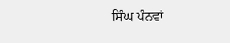ਸਿੰਘ ਪੰਨਵਾਂ